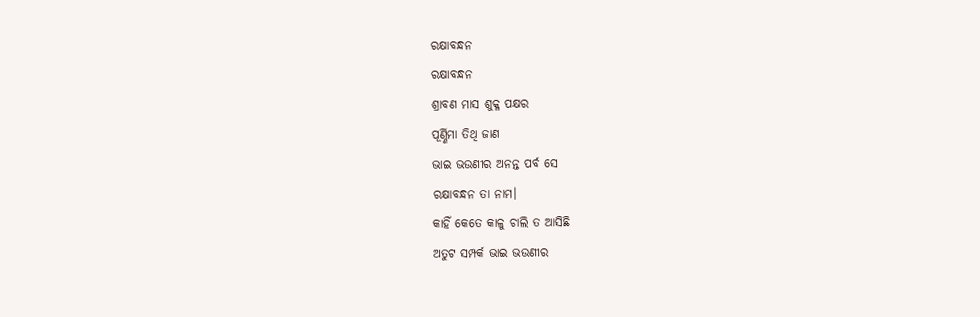ରକ୍ଷାବନ୍ଧନ
ରକ୍ଷାବନ୍ଧନ
ଶ୍ରାବଣ ମାସ ଶୁକ୍ଳ ପକ୍ଷର
ପୂର୍ଣ୍ଣିମା ତିଥି ଜାଣ
ଭାଇ ଭଉଣୀର ଅନନ୍ତ ପର୍ବ ସେ
ରକ୍ଷାବନ୍ଧନ ତା ନାମ।
କାହିଁ କେତେ କାଳୁ ଚାଲି ତ ଆସିଛି
ଅତୁଟ ସମ୍ପର୍କ ଭାଇ ଭଉଣୀର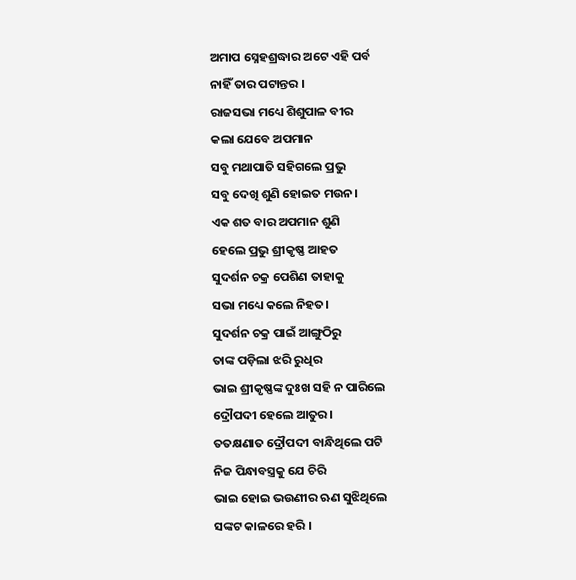ଅମାପ ସ୍ନେହଶ୍ରଦ୍ଧାର ଅଟେ ଏହି ପର୍ବ
ନାହିଁ ତାର ପଟାନ୍ତର ।
ରାଜସଭା ମଧ୍ୟେ ଶିଶୁପାଳ ବୀର
କଲା ଯେବେ ଅପମାନ
ସବୁ ମଥାପାତି ସହିଗଲେ ପ୍ରଭୁ
ସବୁ ଦେଖି ଶୁଣି ହୋଇତ ମଉନ।
ଏକ ଶତ ବାର ଅପମାନ ଶୁଣି
ହେଲେ ପ୍ରଭୁ ଶ୍ରୀକୃଷ୍ଣ ଆହତ
ସୁଦର୍ଶନ ଚକ୍ର ପେଶିଣ ତାହାକୁ
ସଭା ମଧ୍ୟେ କଲେ ନିହତ।
ସୁଦର୍ଶନ ଚକ୍ର ପାଇଁ ଆଙ୍ଗୁଠିରୁ
ତାଙ୍କ ପଡ଼ିଲା ଝରି ରୁଧିର
ଭାଇ ଶ୍ରୀକୃଷ୍ଣଙ୍କ ଦୁଃଖ ସହି ନ ପାରିଲେ
ଦ୍ରୌପଦୀ ହେଲେ ଆତୁର।
ତତକ୍ଷଣାତ ଦ୍ରୌପଦୀ ବାନ୍ଧିଥିଲେ ପଟି
ନିଜ ପିନ୍ଧାବସ୍ତ୍ରକୁ ଯେ ଚିରି
ଭାଇ ହୋଇ ଭଉଣୀର ଋଣ ସୁଝିଥିଲେ
ସଙ୍କଟ କାଳରେ ହରି ।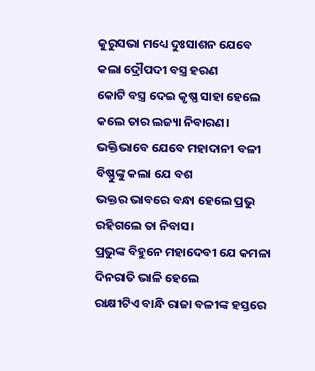କୁରୁସଭା ମଧ୍ୟେ ଦୁଃସାଶନ ଯେବେ
କଲା ଦ୍ରୌପଦୀ ବସ୍ତ୍ର ହରଣ
କୋଟି ବସ୍ତ୍ର ଦେଇ କୃଷ୍ଣ ସାହା ହେଲେ
କଲେ ତାର ଲଜ୍ୟା ନିବାରଣ।
ଭକ୍ତିଭାବେ ଯେବେ ମହାଦାନୀ ବଳୀ
ବିଷ୍ଣୁଙ୍କୁ କଲା ଯେ ବଶ
ଭକ୍ତର ଭାବରେ ବନ୍ଧା ହେଲେ ପ୍ରଭୁ
ରହିଗଲେ ତା ନିବାସ।
ପ୍ରଭୁଙ୍କ ବିହୁନେ ମହାଦେବୀ ଯେ କମଳା
ଦିନରାତି ଭାଳି ହେଲେ
ରାକ୍ଷୀଟିଏ ବାନ୍ଧି ରାଜା ବଳୀଙ୍କ ହସ୍ତରେ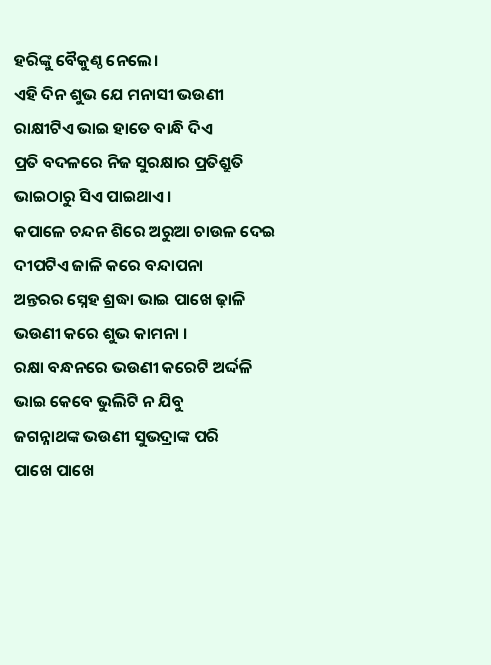ହରିଙ୍କୁ ବୈକୁଣ୍ଠ ନେଲେ।
ଏହି ଦିନ ଶୁଭ ଯେ ମନାସୀ ଭଉଣୀ
ରାକ୍ଷୀଟିଏ ଭାଇ ହାତେ ବାନ୍ଧି ଦିଏ
ପ୍ରତି ବଦଳରେ ନିଜ ସୁରକ୍ଷାର ପ୍ରତିଶ୍ରୁତି
ଭାଇଠାରୁ ସିଏ ପାଇଥାଏ ।
କପାଳେ ଚନ୍ଦନ ଶିରେ ଅରୁଆ ଚାଉଳ ଦେଇ
ଦୀପଟିଏ ଜାଳି କରେ ବନ୍ଦାପନା
ଅନ୍ତରର ସ୍ନେହ ଶ୍ରଦ୍ଧା ଭାଇ ପାଖେ ଢ଼ାଳି
ଭଉଣୀ କରେ ଶୁଭ କାମନା ।
ରକ୍ଷା ବନ୍ଧନରେ ଭଉଣୀ କରେଟି ଅର୍ଦ୍ଦଳି
ଭାଇ କେବେ ଭୁଲିଟି ନ ଯିବୁ
ଜଗନ୍ନାଥଙ୍କ ଭଉଣୀ ସୁଭଦ୍ରାଙ୍କ ପରି
ପାଖେ ପାଖେ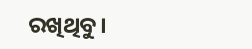ରଖିଥିବୁ।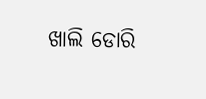ଖାଲି ଡୋରି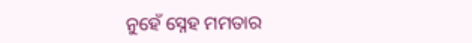ନୁହେଁ ସ୍ନେହ ମମତାର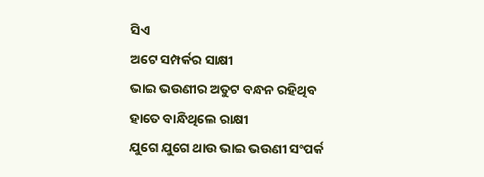ସିଏ
ଅଟେ ସମ୍ପର୍କର ସାକ୍ଷୀ
ଭାଇ ଭଉଣୀର ଅତୁଟ ବନ୍ଧନ ରହିଥିବ
ହାତେ ବାନ୍ଧିଥିଲେ ରାକ୍ଷୀ
ଯୁଗେ ଯୁଗେ ଥାଉ ଭାଇ ଭଉଣୀ ସଂପର୍କ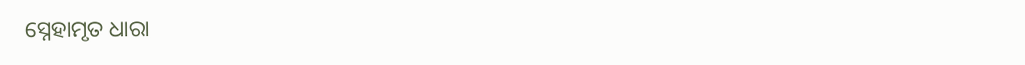ସ୍ନେହାମୃତ ଧାରା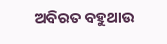ଅବିରତ ବହୁଥାଉ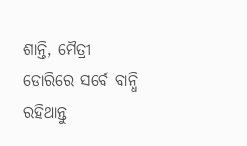ଶାନ୍ତି, ମୈତ୍ରୀ ଡୋରିରେ ସର୍ବେ ବାନ୍ଧି ରହିଥାନ୍ତୁ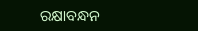ରକ୍ଷାବନ୍ଧନ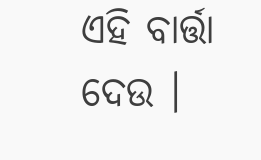ଏହି ବାର୍ତ୍ତା ଦେଉ ।